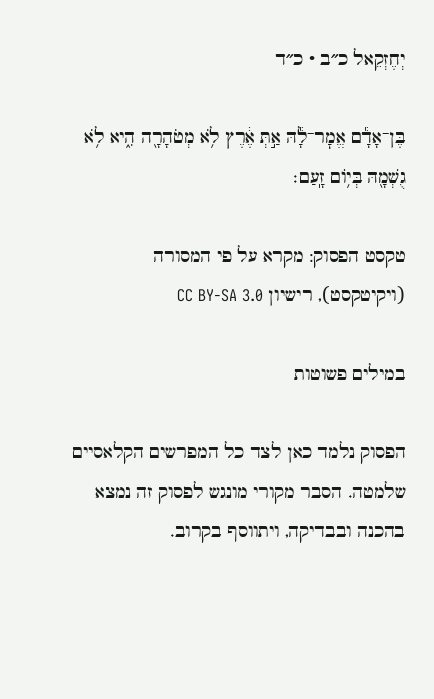יְחֶזְקֵאל כ״ב · כ״ד

בֶּן־אָדָ֕ם אֱמׇר־לָ֕הּ אַ֣תְּ אֶ֔רֶץ לֹ֥א מְטֹהָרָ֖ה הִ֑יא לֹ֥א גֻשְׁמָ֖הּ בְּי֥וֹם זָֽעַם׃

טקסט הפסוק: מקרא על פי המסורה (ויקיטקסט), רישיון CC BY-SA 3.0

במילים פשוטות

הפסוק נלמד כאן לצד כל המפרשים הקלאסיים שלמטה. הסבר מקורי מונגש לפסוק זה נמצא בהכנה ובבדיקה, ויתווסף בקרוב.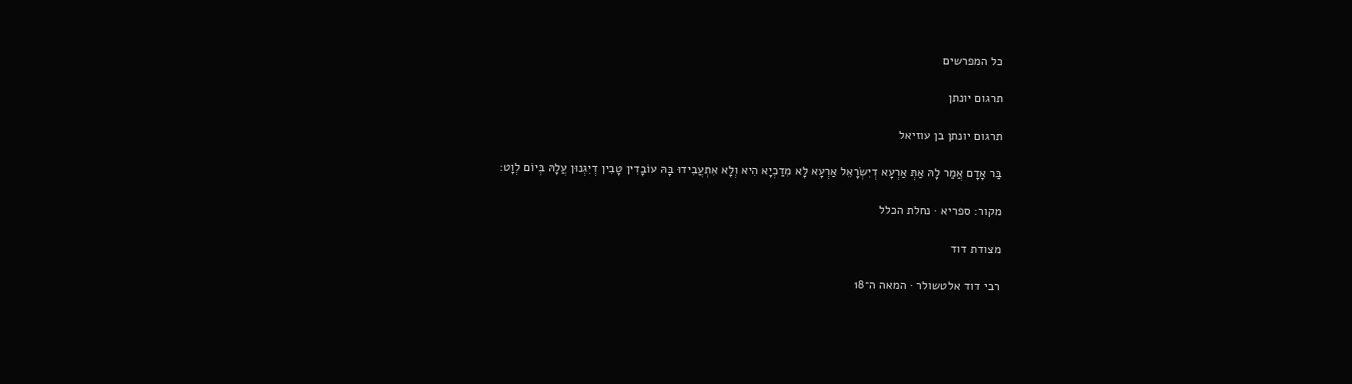כל המפרשים

תרגום יונתן

תרגום יונתן בן עוזיאל

בַּר אָדָם אֲמַר לָהּ אַתְּ אַרְעָא דְיִשְׂרָאֵל אַרְעָא לָא מִדַכְיָא הִיא וְלָא אִתְעֲבִידוּ בָּהּ עוֹבָדִין טָבִין דְיִגְנוּן עֲלָהּ בְּיוֹם לְוָט:

מקור: ספריא · נחלת הכלל

מצודת דוד

רבי דוד אלטשולר · המאה ה־18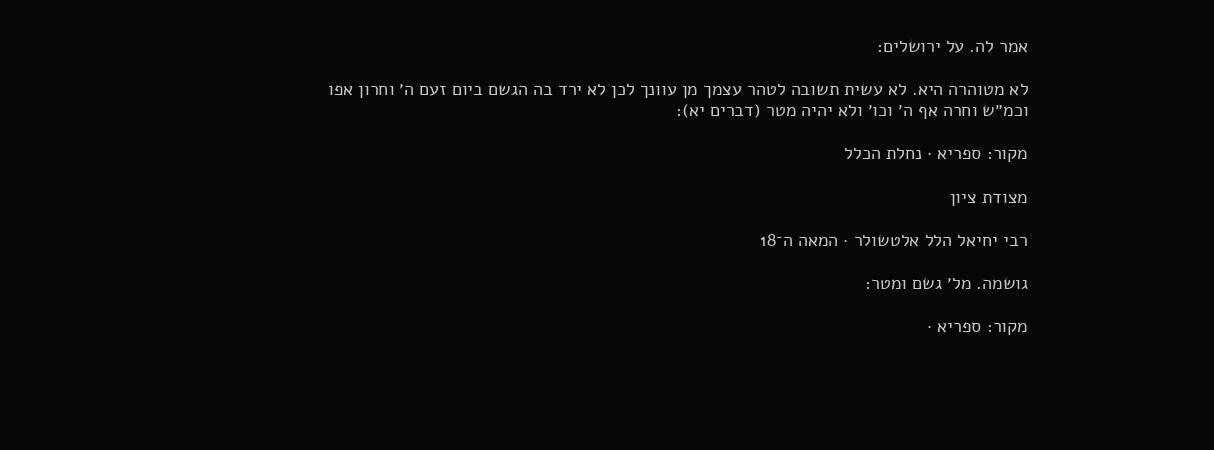אמר לה. על ירושלים:

לא מטוהרה היא. לא עשית תשובה לטהר עצמך מן עוונך לכן לא ירד בה הגשם ביום זעם ה׳ וחרון אפו וכמ״ש וחרה אף ה׳ וכו׳ ולא יהיה מטר (דברים יא):

מקור: ספריא · נחלת הכלל

מצודת ציון

רבי יחיאל הלל אלטשולר · המאה ה־18

גושמה. מל׳ גשם ומטר:

מקור: ספריא ·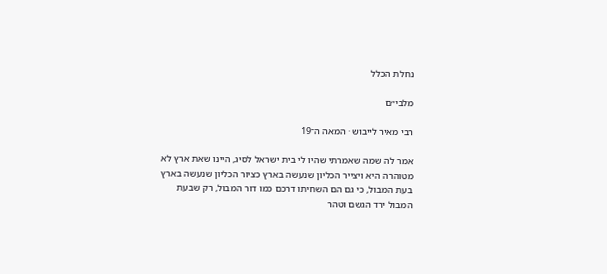נחלת הכלל

מלבי״ם

רבי מאיר לייבוש · המאה ה־19

אמר לה שמה שאמרתי שהיו לי בית ישראל לסיג, היינו שאת ארץ לא מטוהרה היא ויצייר הכליון שנעשה בארץ כציור הכליון שנעשה בארץ בעת המבול, כי גם הם השחיתו דרכם כמו דור המבול, רק שבעת המבול ירד הגשם וטהר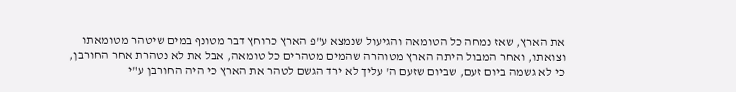את הארץ, שאז נמחה כל הטומאה והגיעול שנמצא ע"פ הארץ כרוחץ דבר מטונף במים שיטהר מטומאתו וצואתו, ואחר המבול היתה הארץ מטוהרה שהמים מטהרים כל טומאה, אבל את לא נטהרת אחר החורבן, כי לא גשמה ביום זעם, שביום שזעם ה' עליך לא ירד הגשם לטהר את הארץ כי היה החורבן ע"י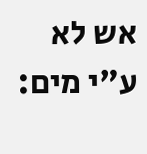אש לא ע"י מים: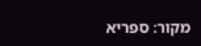מקור: ספריא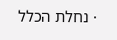· נחלת הכלל